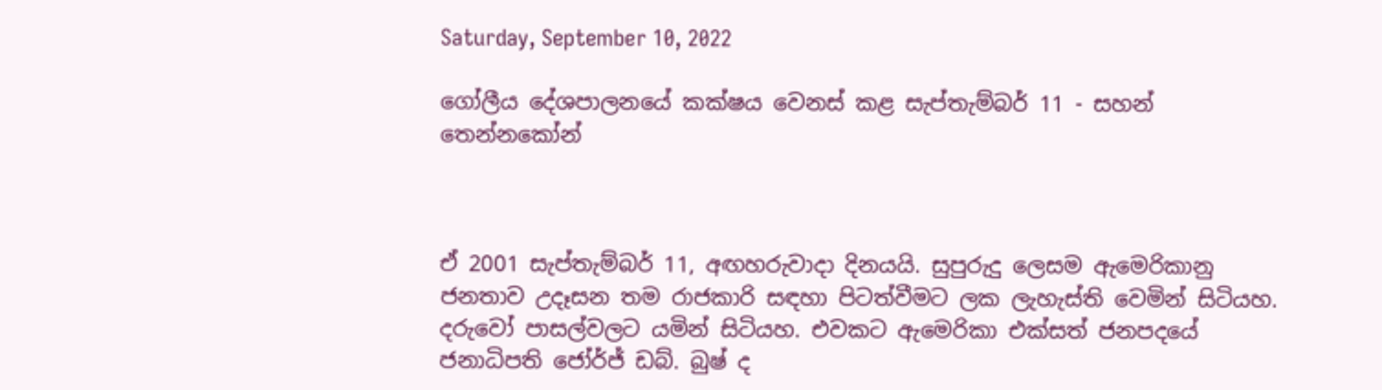Saturday, September 10, 2022

ගෝලීය දේශපාලනයේ කක්ෂය වෙනස් කළ සැප්තැම්බර් 11 - සහන් තෙන්නකෝන්



ඒ 2001 සැප්තැම්බර් 11, අඟහරුවාදා දිනයයි. සුපුරුදු ලෙසම ඇමෙරිකානු ජනතාව උදෑසන තම රාජකාරි සඳහා පිටත්වීමට ලක ලැහැස්ති වෙමින් සිටියහ. දරුවෝ පාසල්වලට යමින් සිටියහ. එවකට ඇමෙරිකා එක්සත් ජනපදයේ ජනාධිපති ජෝර්ජ් ඩබ්. බුෂ් ද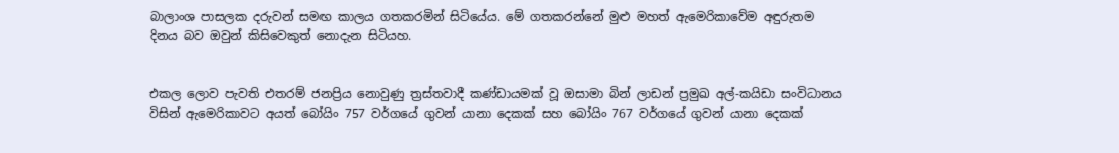බාලාංශ පාසලක දරුවන් සමඟ කාලය ගතකරමින් සිටියේය. මේ ගතකරන්නේ මුළු මහත් ඇමෙරිකාවේම අඳුරුතම දිනය බව ඔවුන් කිසිවෙකුත් නොදැන සිටියහ.


එකල ලොව පැවති එතරම් ජනප්‍රිය නොවුණු ත්‍රස්තවාදී කණ්ඩායමක් වූ ඔසාමා බින් ලාඩන් ප්‍රමුඛ අල්-කයිඩා සංවිධානය විසින් ඇමෙරිකාවට අයත් බෝයිං 757 වර්ගයේ ගුවන් යානා දෙකක්‌ සහ බෝයිං 767 වර්ගයේ ගුවන් යානා දෙකක්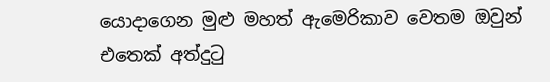යොදාගෙන මුළු මහත් ඇමෙරිකාව වෙතම ඔවුන් එතෙක් අත්දුටු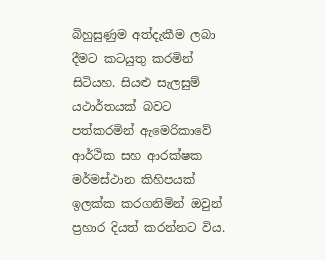බිහුසුණුම අත්දැකීම ලබා දීමට කටයුතු කරමින් සිටියහ. සියළු සැලසුම් යථාර්තයක්‌ බවට පත්කරමින් ඇමෙරිකාවේ ආර්ථික සහ ආරක්ෂක මර්මස්ථාන කිහිපයක් ඉලක්ක කරගනිමින් ඔවුන් ප්‍රහාර දියත් කරන්නට විය.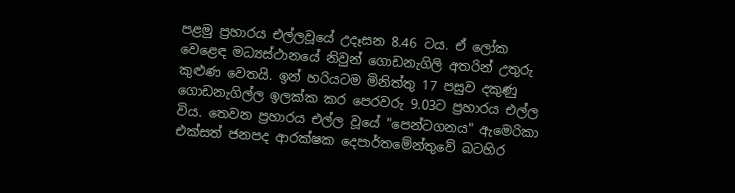පළමු ප්‍රහාරය එල්ලවූයේ උදෑසන 8.46 ටය. ඒ ලෝක වෙළෙඳ මධ්‍යස්ථානයේ නිවුන් ගොඩනැගිලි අතරින් උතුරු කුළුණ වෙතයි. ඉන් හරියටම මිනිත්තු 17 පසුව දකුණු ගොඩනැගිල්ල ඉලක්ක කර පෙරවරු 9.03ට ප්‍රහාරය එල්ල විය. තෙවන ප්‍රහාරය එල්ල වූයේ "පෙන්ටගනය" ඇමෙරිකා එක්සත් ජනපද ආරක්ෂක දෙපාර්තමේන්තුවේ බටහිර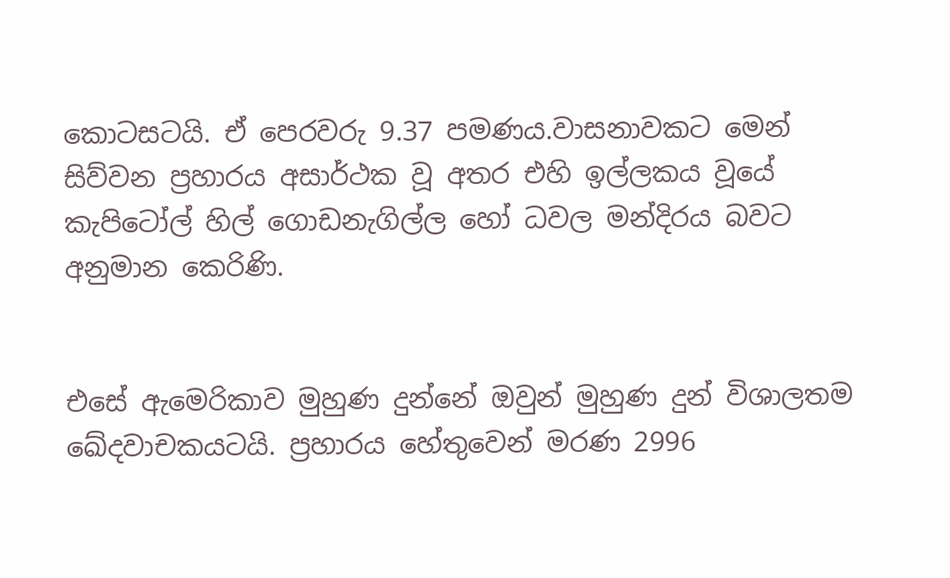කොටසටයි. ඒ පෙරවරු 9.37 පමණය.වාසනාවකට මෙන් සිව්වන ප්‍රහාරය අසාර්ථක වූ අතර එහි ඉල්ලකය වූයේ කැපිටෝල් හිල් ගොඩනැගිල්ල හෝ ධවල මන්දිරය බවට අනුමාන කෙරිණි.


එසේ ඇමෙරිකාව මුහුණ දුන්නේ ඔවුන් මුහුණ දුන් විශාලතම ඛේදවාචකයටයි. ප්‍රහාරය හේතුවෙන් මරණ 2996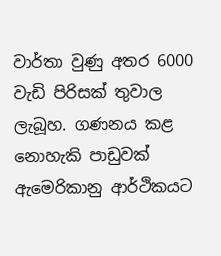වාර්තා වුණු අතර 6000 වැඩි පිරිසක් තුවාල ලැබූහ. ගණනය කළ නොහැකි පාඩුවක් ඇමෙරිකානු ආර්ථිකයට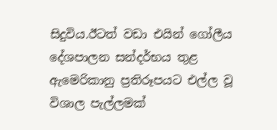සිදුවිය.ඊටත් වඩා එයින් ගෝලීය දේශපාලන සන්දර්භය තුළ ඇමෙරිකානු ප්‍රතිරූපයට එල්ල වූ විශාල පැල්ලමක්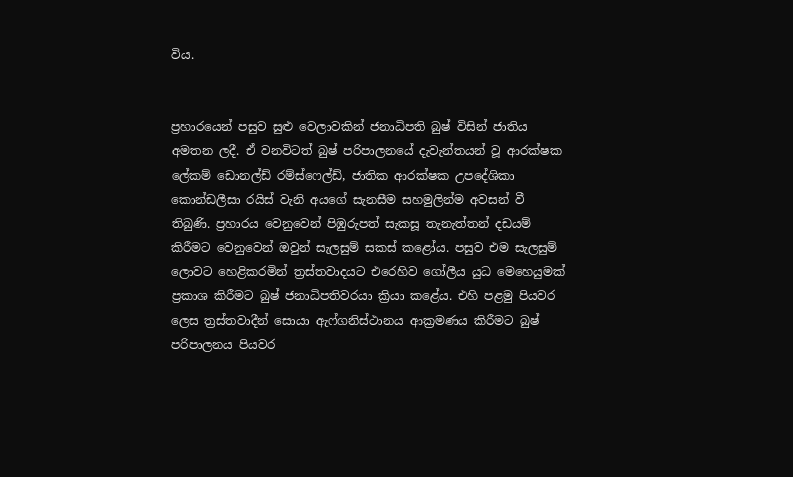විය.


ප්‍රහාරයෙන් පසුව සුළු වෙලාවකින් ජනාධිපති බුෂ් විසින් ජාතිය අමතන ලදී. ඒ වනවිටත් බුෂ් පරිපාලනයේ දැවැන්තයන් වූ ආරක්ෂක ලේකම් ඩොනල්ඩ් රම්ස්ෆෙල්ඩ්, ජාතික ආරක්ෂක උපදේශිකා කොන්ඩලීසා රයිස් වැනි අයගේ සැනසීම සහමුලින්ම අවසන් වී තිබුණි. ප්‍රහාරය වෙනුවෙන් පිඹුරුපත් සැකසූ තැනැත්තන් දඩයම් කිරීමට වෙනුවෙන් ඔවුන් සැලසුම් සකස් කළෝය. පසුව එම සැලසුම් ලොවට හෙළිකරමින් ත්‍රස්තවාදයට එරෙහිව ගෝලීය යුධ මෙහෙයුමක් ප්‍රකාශ කිරීමට බුෂ් ජනාධිපතිවරයා ක්‍රියා කළේය. එහි පළමු පියවර ලෙස ත්‍රස්තවාදීන් සොයා ඇෆ්ගනිස්ථානය ආක්‍රමණය කිරීමට බුෂ් පරිපාලනය පියවර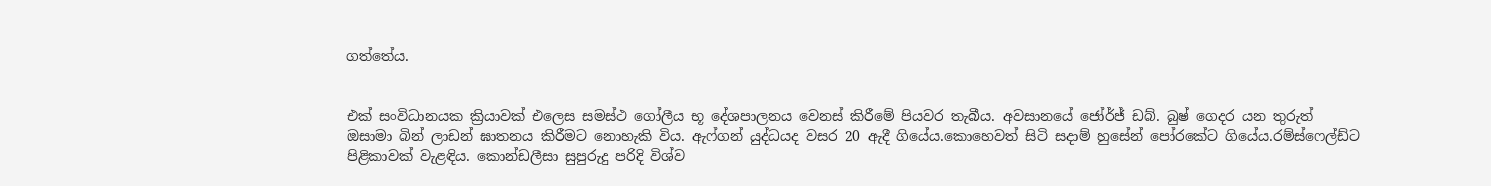ගත්තේය.


එක් සංවිධානයක ක්‍රියාවක් එලෙස සමස්ථ ගෝලීය භූ දේශපාලනය වෙනස් කිරීමේ පියවර තැබීය. අවසානයේ ජෝර්ජ් ඩබ්. බුෂ් ගෙදර යන තුරුත් ඔසාමා බින් ලාඩන් ඝාතනය කිරීමට නොහැකි විය. ඇෆ්ගන් යුද්ධයද වසර 20 ඇදී ගියේය.කොහෙවත් සිටි සදාම් හුසේන් පෝරකේට ගියේය.රම්ස්ෆෙල්ඩ්ට පිළිකාවක් වැළඳිය. කොන්ඩලීසා සුපුරුදු පරිදි විශ්ව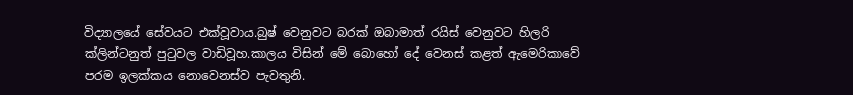විද්‍යාලයේ සේවයට එක්වූවාය.බුෂ් වෙනුවට බරක් ඔබාමාත් රයිස් වෙනුවට හිලරි ක්ලින්ටනුත් පුටුවල වාඩිවූහ.කාලය විසින් මේ බොහෝ දේ වෙනස් කළත් ඇමෙරිකාවේ පරම ඉලක්කය නොවෙනස්ව පැවතුනි.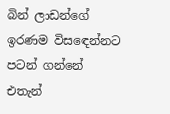බින් ලාඩන්ගේ ඉරණම විසඳෙන්නට පටන් ගන්නේ එතැන්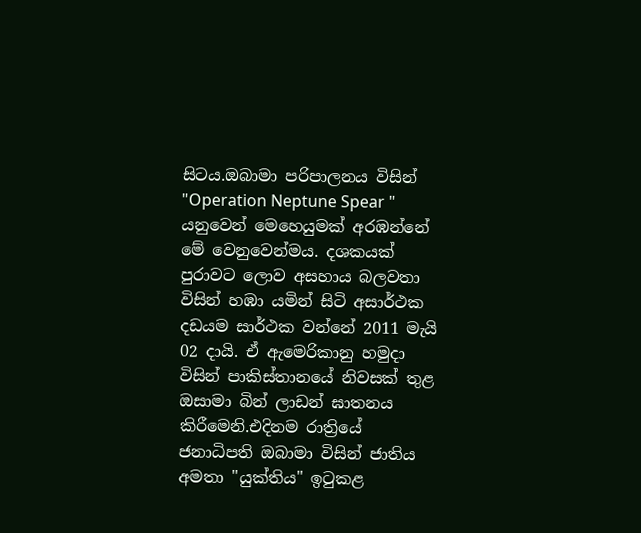සිටය.ඔබාමා පරිපාලනය විසින් "Operation Neptune Spear " යනුවෙන් මෙහෙයුමක් අරඹන්නේ මේ වෙනුවෙන්මය. දශකයක් පුරාවට ලොව අසහාය බලවතා විසින් හඹා යමින් සිටි අසාර්ථක දඩයම සාර්ථක වන්නේ 2011 මැයි 02 දායි. ඒ ඇමෙරිකානු හමුදා විසින් පාකිස්තානයේ නිවසක් තුළ ඔසාමා බින් ලාඩන් ඝාතනය කිරීමෙනි.එදිනම රාත්‍රියේ ජනාධිපති ඔබාමා විසින් ජාතිය අමතා "යුක්තිය" ඉටුකළ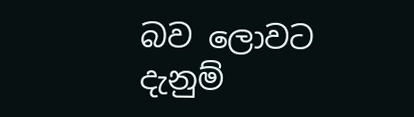බව ලොවට දැනුම්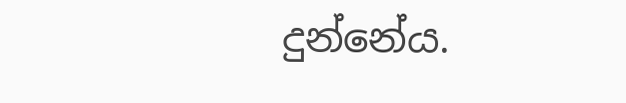දුන්නේය.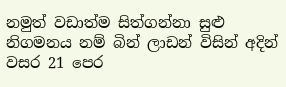නමුත් වඩාත්ම සිත්ගන්නා සුළු නිගමනය නම් බින් ලාඩන් විසින් අදින් වසර 21 පෙර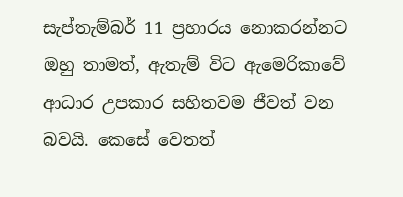සැප්තැම්බර් 11 ප්‍රහාරය නොකරන්නට ඔහු තාමත්, ඇතැම් විට ඇමෙරිකාවේ ආධාර උපකාර සහිතවම ජීවත් වන බවයි. කෙසේ වෙතත්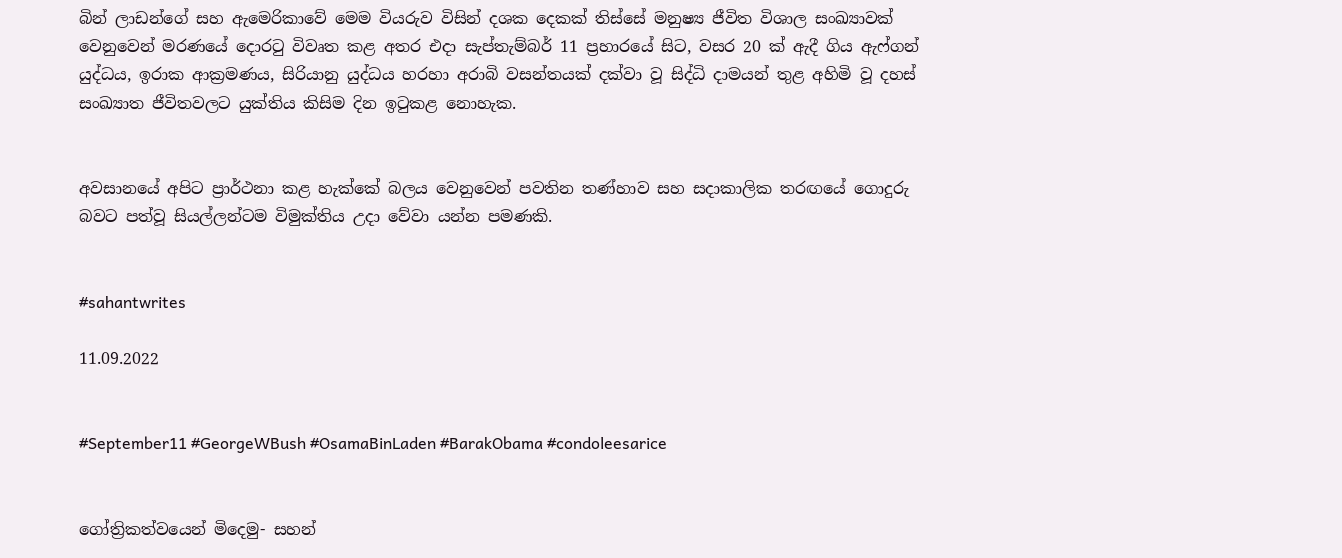බින් ලාඩන්ගේ සහ ඇමෙරිකාවේ මෙම වියරුව විසින් දශක දෙකක් තිස්සේ මනුෂ්‍ය ජීවිත විශාල සංඛ්‍යාවක් වෙනුවෙන් මරණයේ දොරටු විවෘත කළ අතර එදා සැප්තැම්බර් 11 ප්‍රහාරයේ සිට, වසර 20 ක්‌ ඇදී ගිය ඇෆ්ගන් යුද්ධය, ඉරාක ආක්‍රමණය, සිරියානු යුද්ධය හරහා අරාබි වසන්තයක් දක්වා වූ සිද්ධි දාමයන් තුළ අහිමි වූ දහස් සංඛ්‍යාත ජීවිතවලට යුක්තිය කිසිම දින ඉටුකළ නොහැක.


අවසානයේ අපිට ප්‍රාර්ථනා කළ හැක්කේ බලය වෙනුවෙන් පවතින තණ්හාව සහ සදාකාලික තරඟයේ ගොදුරු බවට පත්වූ සියල්ලන්ටම විමුක්තිය උදා වේවා යන්න පමණකි.


#sahantwrites

11.09.2022


#September11 #GeorgeWBush #OsamaBinLaden #BarakObama #condoleesarice


ගෝත්‍රිකත්වයෙන් මිදෙමු- සහන්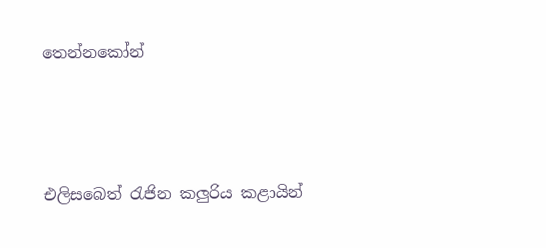තෙන්නකෝන්




එලිසබෙත් රැජින කලුරිය කළායින්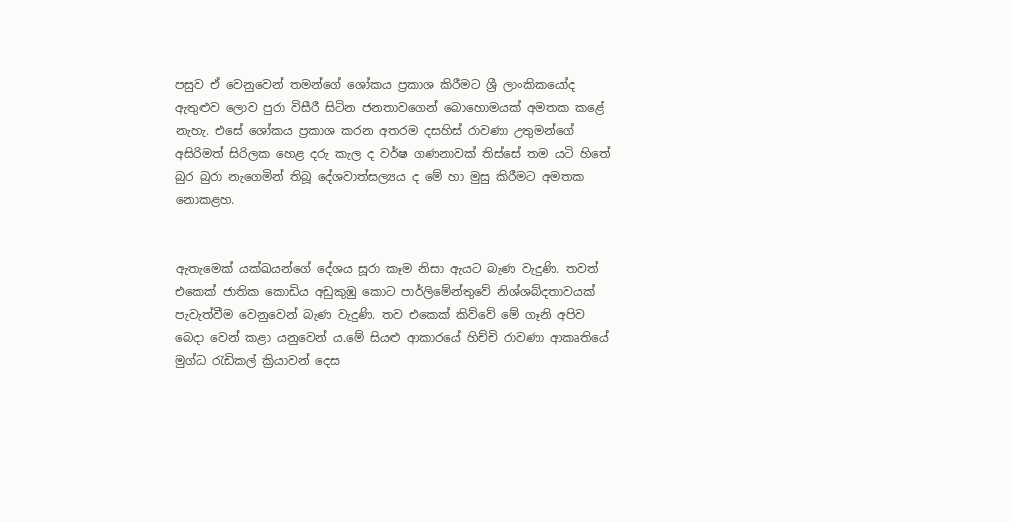පසුව ඒ වෙනුවෙන් තමන්ගේ ශෝකය ප්‍රකාශ කිරීමට ශ්‍රී ලාංකිකයෝද ඇතුළුව ලොව පුරා විසීරී සිටින ජනතාවගෙන් බොහොමයක් අමතක කළේ නැහැ. එසේ ශෝකය ප්‍රකාශ කරන අතරම දසහිස් රාවණා උතුමන්ගේ අසිරිමත් සිරිලක හෙළ දරු කැල ද වර්ෂ ගණනාවක් තිස්සේ තම යටි හිතේ බුර බුරා නැගෙමින් තිබූ දේශවාත්සල්‍යය ද මේ හා මුසු කිරීමට අමතක නොකළහ.


ඇතැමෙක් යක්ඛයන්ගේ දේශය සූරා කෑම නිසා ඇයට බැණ වැදුණි. තවත් එකෙක් ජාතික කොඩිය අඩුකුඹු කොට පාර්ලිමේන්තුවේ නිශ්ශබ්දතාවයක් පැවැත්වීම වෙනුවෙන් බැණ වැදුණි. තව එකෙක් කිව්වේ මේ ගෑනි අපිව බෙදා වෙන් කළා යනුවෙන් ය.මේ සියළු ආකාරයේ හිච්චි රාවණා ආකෘතියේ මුග්ධ රැඩිකල් ක්‍රියාවන් දෙස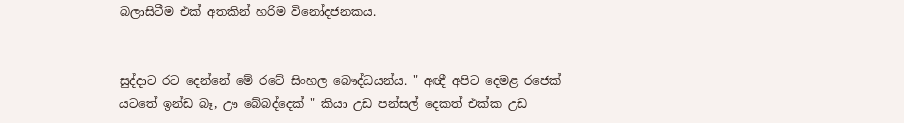බලාසිටීම එක් අතකින් හරිම විනෝදජනකය.


සුද්දාට රට දෙන්නේ මේ රටේ සිංහල බෞද්ධයන්ය. " අඥී අපිට දෙමළ රජෙක් යටතේ ඉන්ඩ බෑ, ඌ බේබද්දෙක් " කියා උඩ පන්සල් දෙකත් එක්ක උඩ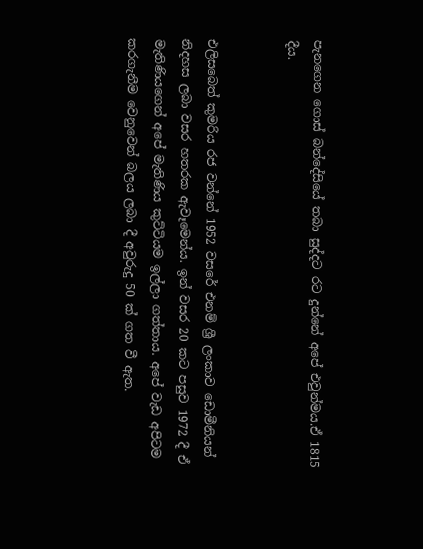පැනගෙන ගොස් බන්දේසියේ තබා සුද්දට රට දුන්නේ අපේ එවුන්මය.ඒ 1815 දීය.


එලිසබෙත් කුමරිය රජ වන්නේ 1952 වසරේ එනම් ශ්‍රී ලංකාව ඩොමීනියන් නිදහස ලබා වසර හතරක ඇවෑමෙන්ය. ඉන් වසර 20 කට පසුව 1972 දී ඒ මැතිණියගෙන් අපේ මැතිණිය කුට්ටියම ඉල්ලා ගත්තාය. අපේ වැඩ අපිටම කරගැනීම වෙනුවෙන් බලය ලබා දී අවුරුදු 50 ක්‌ ගත වී ඇත.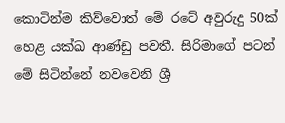කොටින්ම කිව්වොත් මේ රටේ අවුරුදු 50ක්‌ හෙළ යක්ඛ ආණ්ඩු පවතී. සිරිමාගේ පටන් මේ සිටින්නේ නවවෙනි ශ්‍රී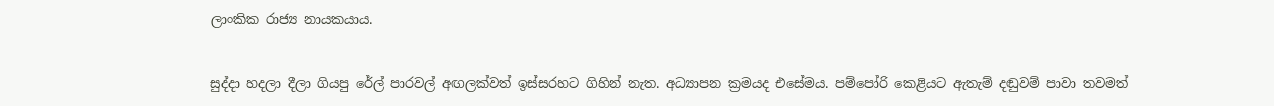ලාංකික රාජ්‍ය නායකයාය.


සුද්දා හදලා දීලා ගියපු රේල් පාරවල් අඟලක්වත් ඉස්සරහට ගිහින් නැත. අධ්‍යාපන ක්‍රමයද එසේමය. පම්පෝරි කෙළියට ඇතැම් දඬුවම් පාවා තවමත්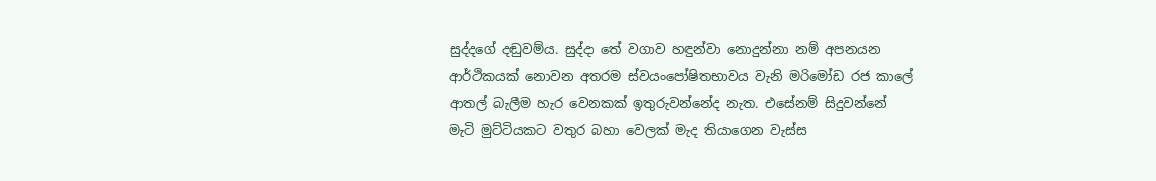සුද්දගේ දඬුවම්ය. සුද්දා තේ වගාව හඳුන්වා නොදුන්නා නම් අපනයන ආර්ථිකයක් නොවන අතරම ස්වයංපෝෂිතභාවය වැනි මරිමෝඩ රජ කාලේ ආතල් බැලීම හැර වෙනකක් ඉතුරුවන්නේද නැත. එසේනම් සිදුවන්නේ මැටි මුට්ටියකට වතුර බහා වෙලක් මැද තියාගෙන වැස්ස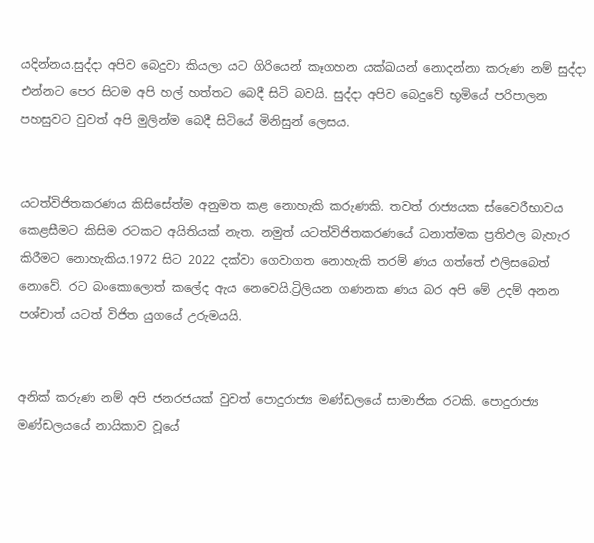යදින්නය.සුද්දා අපිව බෙදුවා කියලා යට ගිරියෙන් කෑගහන යක්ඛයන් නොදන්නා කරුණ නම් සුද්දා එන්නට පෙර සිටම අපි හල් හත්තට බෙදී සිටි බවයි. සුද්දා අපිව බෙදුවේ භූමියේ පරිපාලන පහසුවට වුවත් අපි මුලින්ම බෙදී සිටියේ මිනිසුන් ලෙසය.


යටත්විජිතකරණය කිසිසේත්ම අනුමත කළ නොහැකි කරුණකි. තවත් රාජ්‍යයක ස්වෛරීභාවය කෙළසීමට කිසිම රටකට අයිතියක් නැත. නමුත් යටත්විජිතකරණයේ ධනාත්මක ප්‍රතිඵල බැහැර කිරීමට නොහැකිය.1972 සිට 2022 දක්වා ගෙවාගත නොහැකි තරම් ණය ගත්තේ එලිසබෙත් නොවේ. රට බංකොලොත් කලේද ඇය නෙවෙයි.ට්‍රිලියන ගණනක ණය බර අපි මේ උදම් අනන පශ්චාත් යටත් විජිත යුගයේ උරුමයයි.


අනික් කරුණ නම් අපි ජනරජයක් වුවත් පොදුරාජ්‍ය මණ්ඩලයේ සාමාජික රටකි. පොදුරාජ්‍ය මණ්ඩලයයේ නායිකාව වූයේ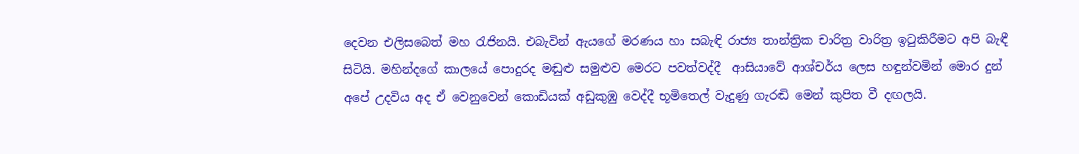දෙවන එලිසබෙත් මහ රැජිනයි. එබැවින් ඇයගේ මරණය හා සබැඳි රාජ්‍ය තාන්ත්‍රික චාරිත්‍ර වාරිත්‍ර ඉටුකිරීමට අපි බැඳී සිටියි. මහින්දගේ කාලයේ පොදුරද මඬුළු සමුළුව මෙරට පවත්වද්දී  ආසියාවේ ආශ්චර්ය ලෙස හඳුන්වමින් මොර දුන් අපේ උදවිය අද ඒ වෙනුවෙන් කොඩියක් අඩුකුඹු වෙද්දී භූමිතෙල් වැදුණු ගැරඬි මෙන් කුපිත වී දඟලයි.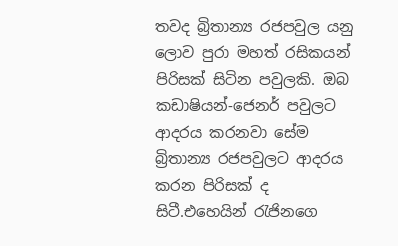තවද බ්‍රිතාන්‍ය රජපවුල යනු ලොව පුරා මහත් රසිකයන් පිරිසක් සිටින පවුලකි. ඔබ කඩාෂියන්-ජෙනර් පවුලට ආදරය කරනවා සේම බ්‍රිතාන්‍ය රජපවුලට ආදරය කරන පිරිසක් ද සිටී.එහෙයින් රැජිනගෙ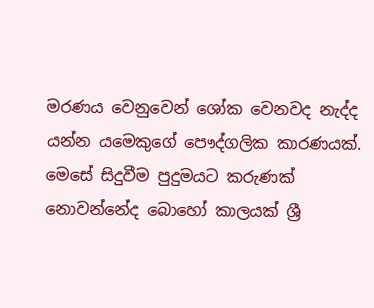මරණය වෙනුවෙන් ශෝක වෙනවද නැද්ද යන්න යමෙකුගේ පෞද්ගලික කාරණයක්. මෙසේ සිදුවීම පුදුමයට කරුණක් නොවන්නේද බොහෝ කාලයක් ශ්‍රී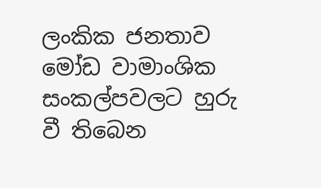ලංකික ජනතාව මෝඩ වාමාංශික සංකල්පවලට හුරු වී තිබෙන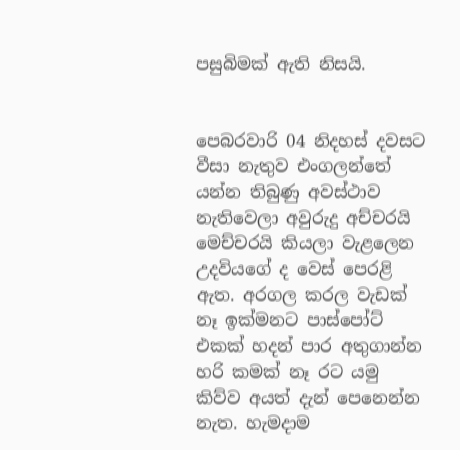පසුබිමක්‌ ඇති නිසයි.


පෙබරවාරි 04 නිදහස් දවසට වීසා නැතුව එංගලන්තේ යන්න තිබුණු අවස්ථාව නැතිවෙලා අවුරුදු අච්චරයි මෙච්චරයි කියලා වැළලෙන උදවියගේ ද වෙස් පෙරළි ඇත. අරගල කරල වැඩක් නෑ ඉක්මනට පාස්පෝට් එකක් හදන් පාර අතුගාන්න හරි කමක් නෑ රට යමු කිව්ව අයත් දැන් පෙනෙන්න නැත. හැමදාම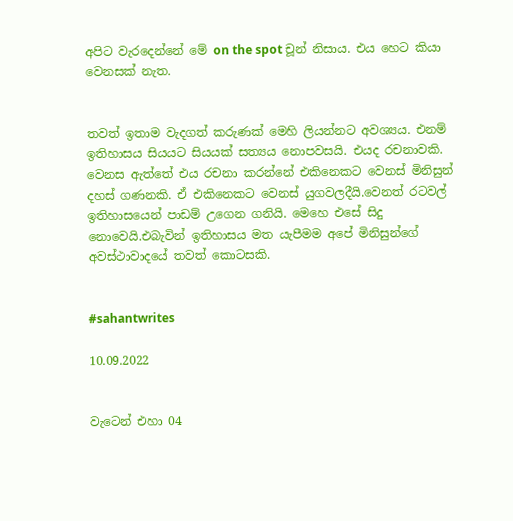අපිට වැරදෙන්නේ මේ on the spot චූන් නිසාය. එය හෙට කියා වෙනසක් නැත.


තවත් ඉතාම වැදගත් කරුණක් මෙහි ලියන්නට අවශ්‍යය. එනම් ඉතිහාසය සියයට සියයක් සත්‍යය නොපවසයි. එයද රචනාවකි. වෙනස ඇත්තේ එය රචනා කරන්නේ එකිනෙකට වෙනස් මිනිසුන් දහස් ගණනකි. ඒ එකිනෙකට වෙනස් යුගවලදීයි.වෙනත් රටවල් ඉතිහාසයෙන් පාඩම් උගෙන ගනියි. මෙහෙ එසේ සිදු නොවෙයි.එබැවින් ඉතිහාසය මත යැපීමම අපේ මිනිසුන්ගේ අවස්ථාවාදයේ තවත් කොටසකි.


#sahantwrites

10.09.2022


වැටෙන් එහා 04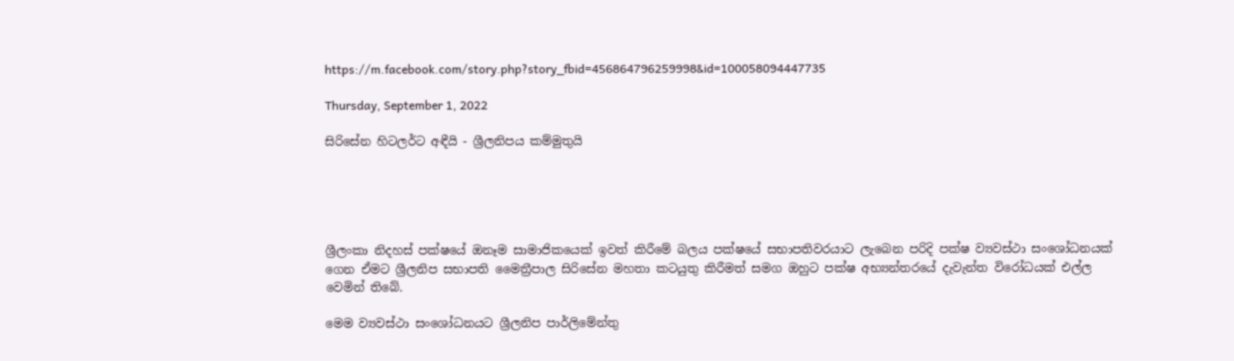https://m.facebook.com/story.php?story_fbid=456864796259998&id=100058094447735

Thursday, September 1, 2022

සිරිසේන හිටලර්ට අඳීයි - ශ්‍රීලනිපය කම්මුතුයි





ශ්‍රීලංකා නිදහස් පක්ෂයේ ඔනෑම සාමාජිකයෙක් ඉවත් කිරීමේ බලය පක්ෂයේ සභාපතිවරයාට ලැබෙන පරිදි පක්ෂ ව්‍යවස්ථා සංශෝධනයක් ගෙන ඒමට ශ්‍රීලනිප සභාපති මෛත්‍රීපාල සිරිසේන මහතා කටයුතු කිරීමත් සමග ඔහුට පක්ෂ අභ්‍යන්තරයේ දැවැන්ත විරෝධයක් එල්ල වෙමින් තිබේ.

මෙම ව්‍යවස්ථා සංශෝධනයට ශ්‍රීලනිප පාර්ලිමේන්තු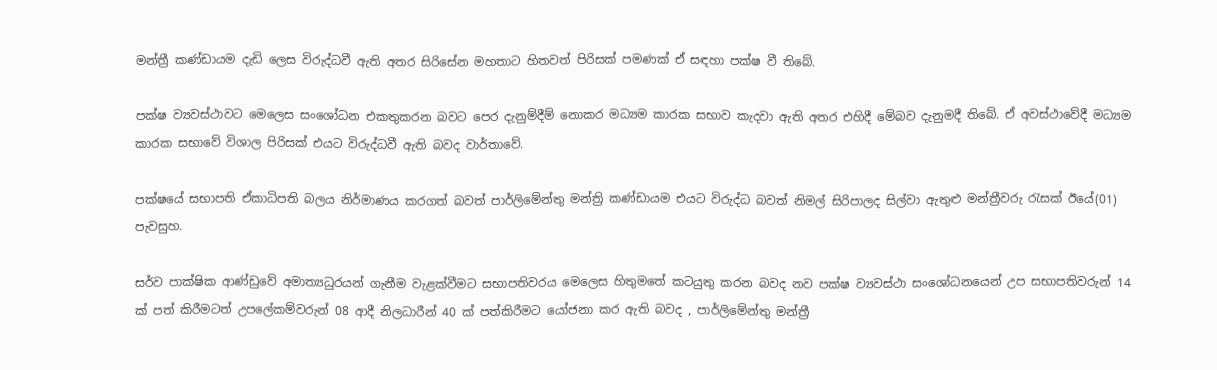මන්ත්‍රී කණ්ඩායම දැඩි ලෙස විරුද්ධවී ඇති අතර සිරිසේන මහතාට හිතවත් පිරිසක් පමණක් ඒ සඳහා පක්ෂ වී තිබේ.

පක්ෂ ව්‍යවස්ථාවට මෙලෙස සංශෝධන එකතුකරන බවට පෙර දැනුම්දීම් නොකර මධ්‍යම කාරක සභාව කැදවා ඇති අතර එහිදී මේබව දැනුමදී තිබේ. ඒ අවස්ථාවේදී මධ්‍යම කාරක සභාවේ විශාල පිරිසක් එයට විරුද්ධවී ඇති බවද වාර්තාවේ.

පක්ෂයේ සභාපති ඒකාධිපති බලය නිර්මාණය කරගත් බවත් පාර්ලිමේන්තු මන්ත්‍රි කණ්ඩායම එයට විරුද්ධ බවත් නිමල් සිරිපාලද සිල්වා ඇතුළු මන්ත්‍රීවරු රැසක් ඊයේ(01) පැවසුහ.

සර්ව පාක්ෂික ආණ්ඩුවේ අමාත්‍යධුරයන් ගැනීම වැළක්වීමට සභාපතිවරය මෙලෙස හිතුමතේ කටයුතු කරන බවද නව පක්ෂ ව්‍යවස්ථා සංශෝධනයෙන් උප සභාපතිවරුන් 14 ක් පත් කිරීමටත් උපලේකම්වරුන් 08 ආදී නිලධාරීන් 40 ක් පත්කිරීමට යෝජනා කර ඇති බවද , පාර්ලිමේන්තු මන්ත්‍රී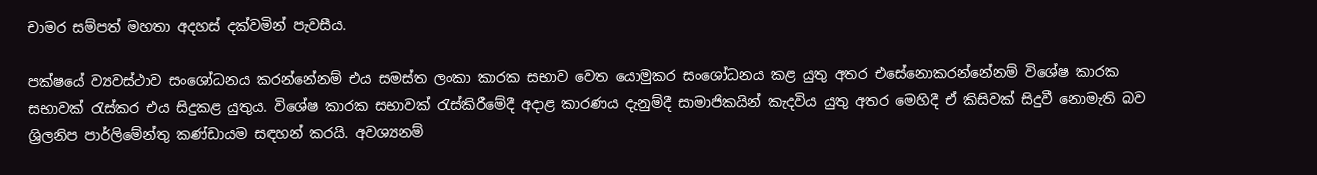චාමර සම්පත් මහතා අදහස් දක්වමින් පැවසීය.

පක්ෂයේ ව්‍යවස්ථාව සංශෝධනය කරන්නේනම් එය සමස්ත ලංකා කාරක සභාව වෙත යොමුකර සංශෝධනය කළ යුතු අතර එසේනොකරන්නේනම් විශේෂ කාරක සභාවක් රැස්කර එය සිදුකළ යුතුය. විශේෂ කාරක සභාවක් රැස්කිරීමේදී අදාළ කාරණය දැනුම්දී සාමාජිකයින් කැදවිය යුතු අතර මෙහිදී ඒ කිසිවක් සිදුවී නොමැති බව ශ්‍රිලනිප පාර්ලිමේන්තු කණ්ඩායම සඳහන් කරයි. අවශ්‍යනම්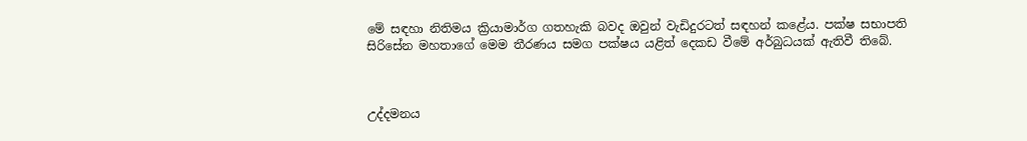මේ සඳහා නිතිමය ක්‍රියාමාර්ග ගතහැකි බවද ඔවුන් වැඩිදුරටත් සඳහන් කළේය. පක්ෂ සභාපති සිරිසේන මහතාගේ මෙම තීරණය සමග පක්ෂය යළිත් දෙකඩ වීමේ අර්බුධයක් ඇතිවී තිබේ.



උද්දමනය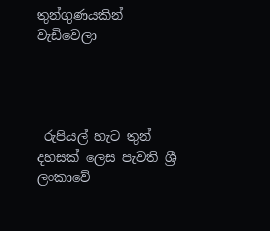තුන්ගුණයකින් වැඩිවෙලා




 රුපියල් හැට තුන් දහසක් ලෙස පැවති ශ්‍රී ලංකාවේ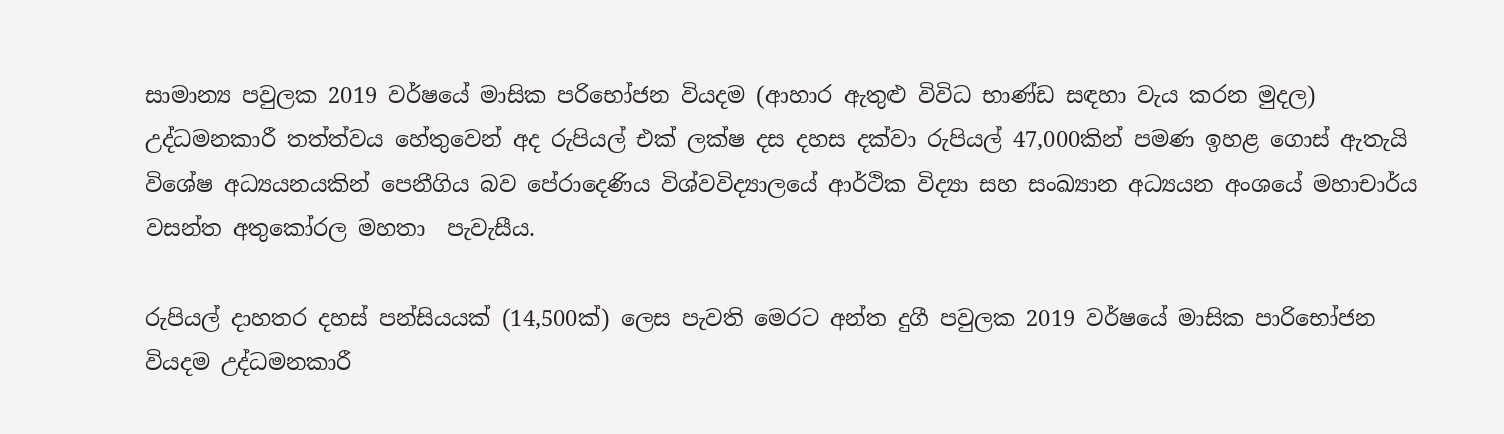සාමාන්‍ය පවුලක 2019 වර්ෂයේ මාසික පරිභෝජන වියදම (ආහාර ඇතුළු විවිධ භාණ්ඩ සඳහා වැය කරන මුදල) උද්ධමනකාරී තත්ත්වය හේතුවෙන් අද රුපියල් එක් ලක්ෂ දස දහස දක්වා රුපියල් 47,000කින් පමණ ඉහළ ගොස් ඇතැයි විශේෂ අධ්‍යයනයකින් පෙනීගිය බව පේරාදෙණිය විශ්වවිද්‍යාලයේ ආර්ථික විද්‍යා සහ සංඛ්‍යාන අධ්‍යයන අංශයේ මහාචාර්ය වසන්ත අතුකෝරල මහතා  පැවැසීය.

රුපියල් දාහතර දහස් පන්සියයක් (14,500ක්) ලෙස පැවති මෙරට අන්ත දුගී පවුලක 2019 වර්ෂයේ මාසික පාරිභෝජන වියදම උද්ධමනකාරී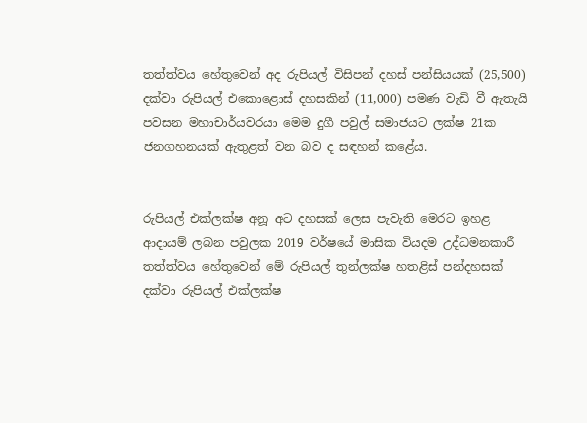තත්ත්වය හේතුවෙන් අද රුපියල් විසිපන් දහස් පන්සියයක් (25,500) දක්වා රුපියල් එකොළොස් දහසකින් (11,000) පමණ වැඩි වී ඇතැයි පවසන මහාචාර්යවරයා මෙම දුගී පවුල් සමාජයට ලක්ෂ 21ක ජනගහනයක් ඇතුළත් වන බව ද සඳහන් කළේය.


රුපියල් එක්ලක්ෂ අනූ අට දහසක් ලෙස පැවැති මෙරට ඉහළ ආදායම් ලබන පවුලක 2019 වර්ෂයේ මාසික වියදම උද්ධමනකාරී තත්ත්වය හේතුවෙන් මේ රුපියල් තුන්ලක්ෂ හතළිස් පන්දහසක් දක්වා රුපියල් එක්ලක්ෂ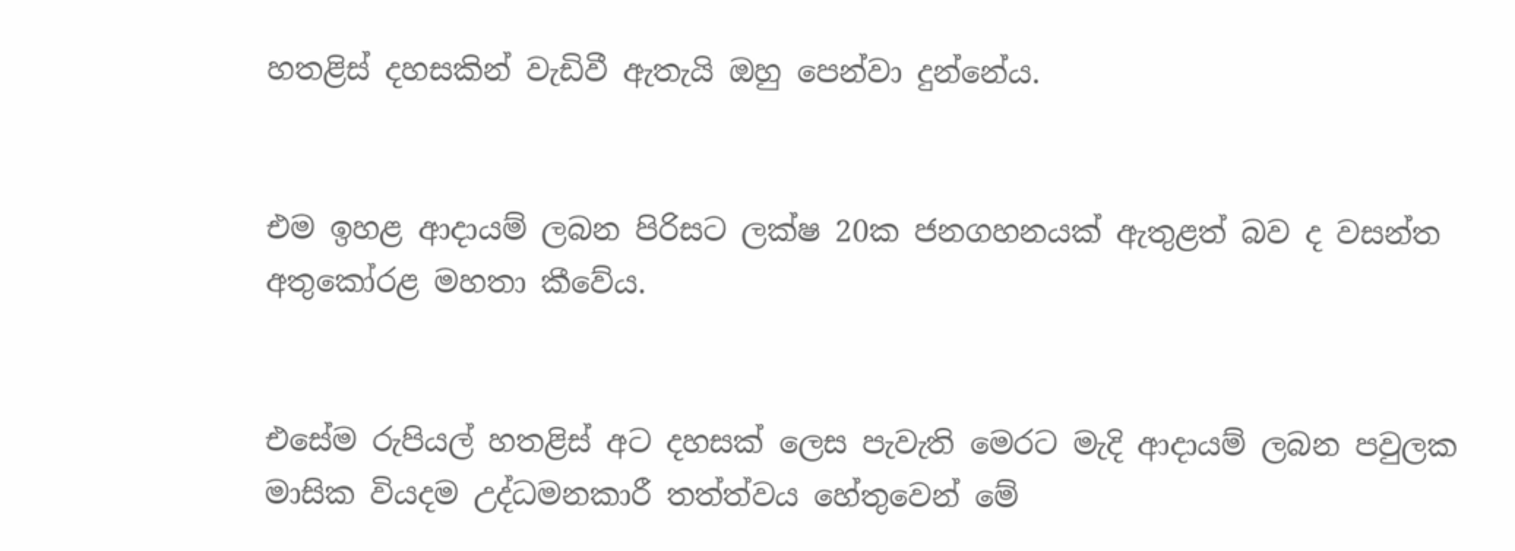හතළිස් දහසකින් වැඩිවී ඇතැයි ඔහු පෙන්වා දුන්නේය.


එම ඉහළ ආදායම් ලබන පිරිසට ලක්ෂ 20ක ජනගහනයක් ඇතුළත් බව ද වසන්ත අතුකෝරළ මහතා කීවේය.


එසේම රුපියල් හතළිස් අට දහසක් ලෙස පැවැති මෙරට මැදි ආදායම් ලබන පවුලක මාසික වියදම උද්ධමනකාරී තත්ත්වය හේතුවෙන් මේ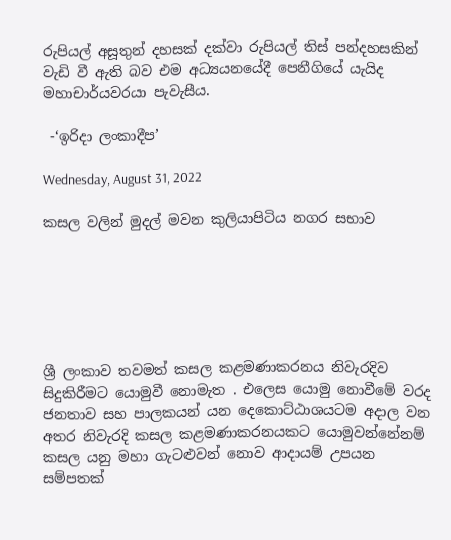රුපියල් අසූතුන් දහසක් දක්වා රුපියල් තිස් පන්දහසකින් වැඩි වී ඇති බව එම අධ්‍යයනයේදී පෙනීගියේ යැයිද මහාචාර්යවරයා පැවැසීය.

 -‘ඉරිදා ලංකාදීප’

Wednesday, August 31, 2022

කසල වලින් මුදල් මවන කුලියාපිටිය නගර සභාව






ශ්‍රී ලංකාව තවමත් කසල කළමණාකරනය නිවැරදිව සිදුකිරීමට යොමුවී නොමැත . එලෙස යොමු නොවීමේ වරද ජනතාව සහ පාලකයන් යන දෙකොට්ඨාශයටම අදාල වන අතර නිවැරදි කසල කළමණාකරනයකට යොමුවන්නේනම් කසල යනු මහා ගැටළුවන් නොව ආදායම් උපයන සම්පතක්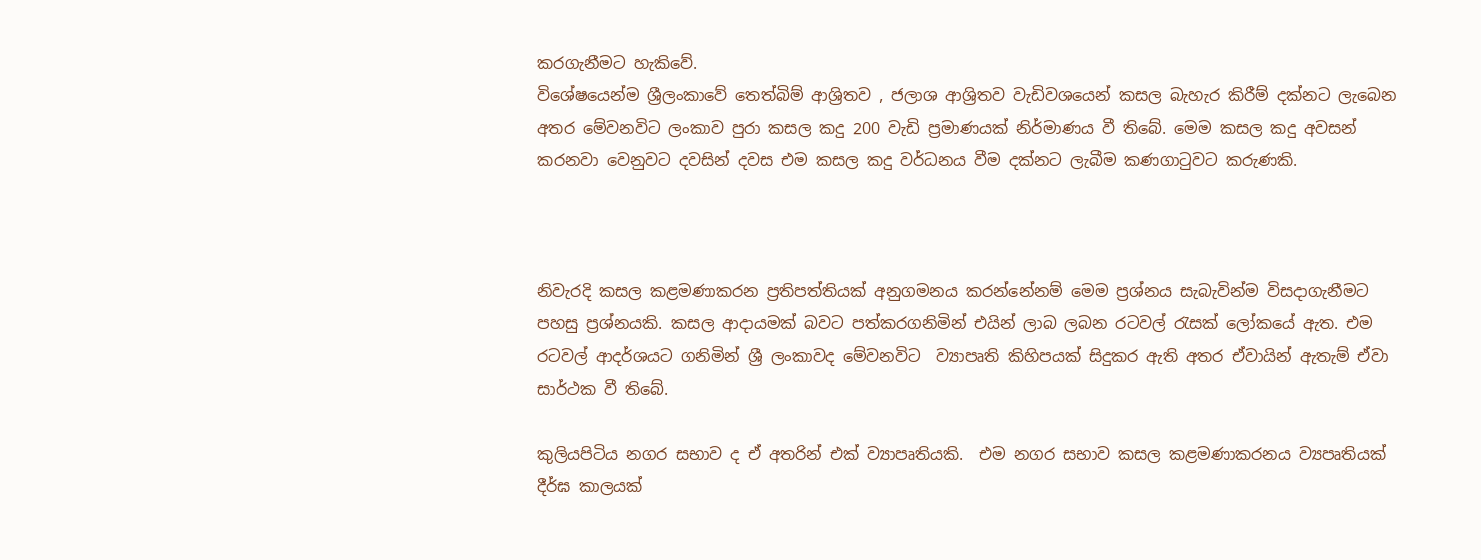කරගැනීමට හැකිවේ.
විශේෂයෙන්ම ශ්‍රීලංකාවේ තෙත්බිම් ආශ්‍රිතව , ජලාශ ආශ්‍රිතව වැඩිවශයෙන් කසල බැහැර කිරීම් දක්නට ලැබෙන අතර මේවනවිට ලංකාව පුරා කසල කදු 200 වැඩි ප්‍රමාණයක් නිර්මාණය වී තිබේ. මෙම කසල කදු අවසන් කරනවා වෙනුවට දවසින් දවස එම කසල කදු වර්ධනය වීම දක්නට ලැබීම කණගාටුවට කරුණකි.



නිවැරදි කසල කළමණාකරන ප්‍රතිපත්තියක් අනුගමනය කරන්නේනම් මෙම ප්‍රශ්නය සැබැවින්ම විසදාගැනීමට පහසු ප්‍රශ්නයකි. කසල ආදායමක් බවට පත්කරගනිමින් එයින් ලාබ ලබන රටවල් රැසක් ලෝකයේ ඇත. එම රටවල් ආදර්ශයට ගනිමින් ශ්‍රී ලංකාවද මේවනවිට  ව්‍යාපෘති කිහිපයක් සිදුකර ඇති අතර ඒවායින් ඇතැම් ඒවා සාර්ථක වී තිබේ.

කුලියපිටිය නගර සභාව ද ඒ අතරින් එක් ව්‍යාපෘතියකි.  එම නගර සභාව කසල කළමණාකරනය ව්‍යපෘතියක් දීර්ඝ කාලයක්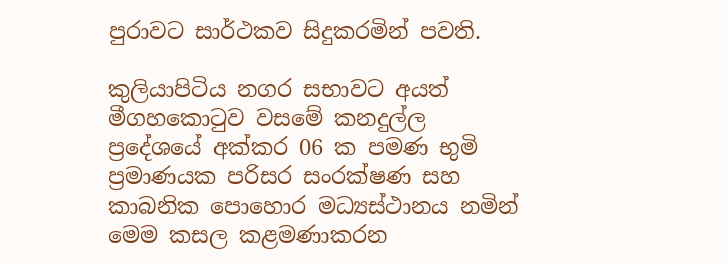පුරාවට සාර්ථකව සිදුකරමින් පවති.

කුලියාපිටිය නගර සභාවට අයත් මීගහකොටුව වසමේ කනදුල්ල ප්‍රදේශයේ අක්කර 06 ක පමණ භුමි ප්‍රමාණයක පරිසර සංරක්ෂණ සහ කාබනික පොහොර මධ්‍යස්ථානය නමින් මෙම කසල කළමණාකරන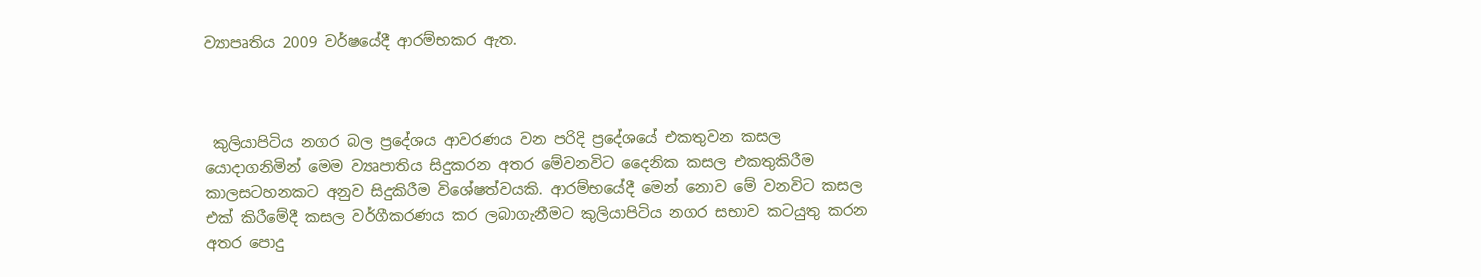ව්‍යාපෘතිය 2009 වර්ෂයේදී ආරම්භකර ඇත.



 කුලියාපිටිය නගර බල ප්‍රදේශය ආවරණය වන පරිදි ප්‍රදේශයේ එකතුවන කසල යොදාගනිමින් මෙම ව්‍යෘපාතිය සිදුකරන අතර මේවනවිට දෛනික කසල එකතුකිරීම කාලසටහනකට අනුව සිදුකිරීම විශේෂත්වයකි. ආරම්භයේදී මෙන් නොව මේ වනවිට කසල එක් කිරීමේදී කසල වර්ගීකරණය කර ලබාගැනීමට කුලියාපිටිය නගර සභාව කටයුතු කරන අතර පොදු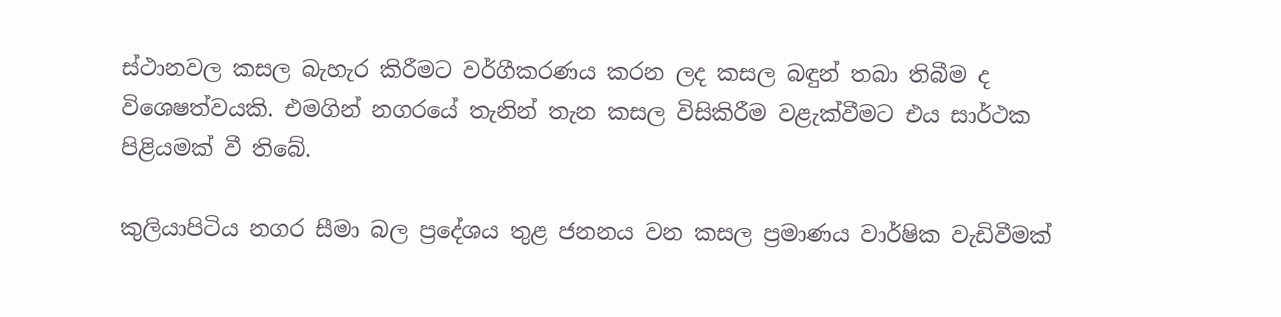ස්ථානවල කසල බැහැර කිරීමට වර්ගීකරණය කරන ලද කසල බඳුන් තබා තිබීම ද විශෙෂත්වයකි. එමගින් නගරයේ තැනින් තැන කසල විසිකිරීම වළැක්වීමට එය සාර්ථක පිළියමක් වී තිබේ.

කුලියාපිටිය නගර සීමා බල ප්‍රදේශය තුළ ජනනය වන කසල ප්‍රමාණය වාර්ෂික වැඩිවීමක්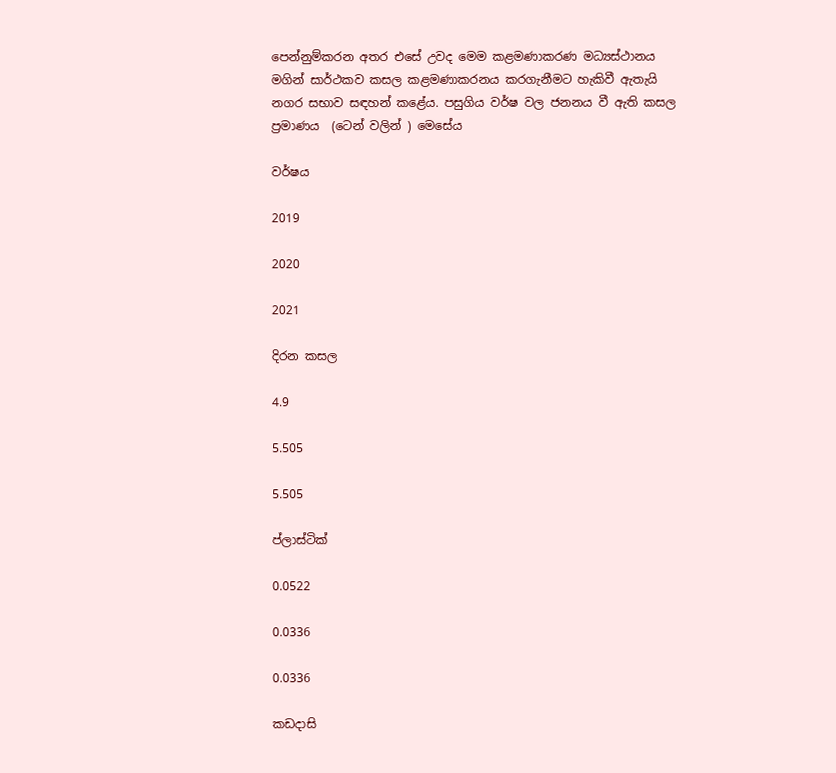පෙන්නුම්කරන අතර එසේ උවද මෙම කළමණාකරණ මධ්‍යස්ථානය මගින් සාර්ථකව කසල කළමණාකරනය කරගැනීමට හැකිවී ඇතැයි නගර සභාව සඳහන් කළේය. පසුගිය වර්ෂ වල ජනනය වී ඇති කසල ප්‍රමාණය  (ටෙන් වලින් ) මෙසේය

වර්ෂය

2019

2020

2021

දිරන කසල

4.9

5.505

5.505

ප්ලාස්ටික්

0.0522

0.0336

0.0336

කඩදාසි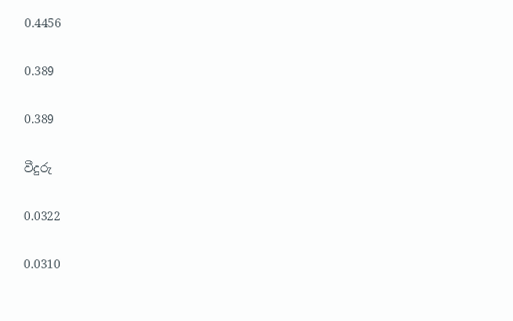0.4456

0.389

0.389

වීදුරු

0.0322

0.0310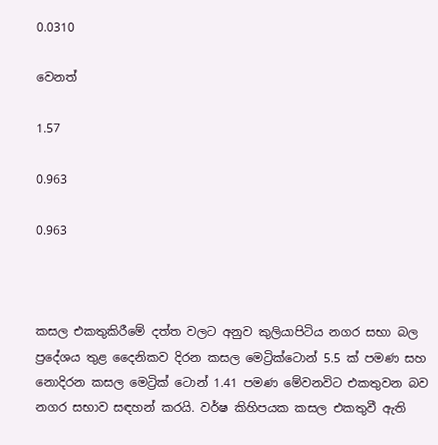0.0310

වෙනත්

1.57

0.963

0.963



කසල එකතුකිරීමේ දත්ත වලට අනුව කුලියාපිටිය නගර සභා බල ප්‍රදේශය තුළ දෛනිකව දිරන කසල මෙට්‍රික්ටොන් 5.5 ක් පමණ සහ නොදිරන කසල මෙට්‍රික් ටොන් 1.41 පමණ මේවනවිට එකතුවන බව නගර සභාව සඳහන් කරයි. වර්ෂ කිහිපයක කසල එකතුවී ඇති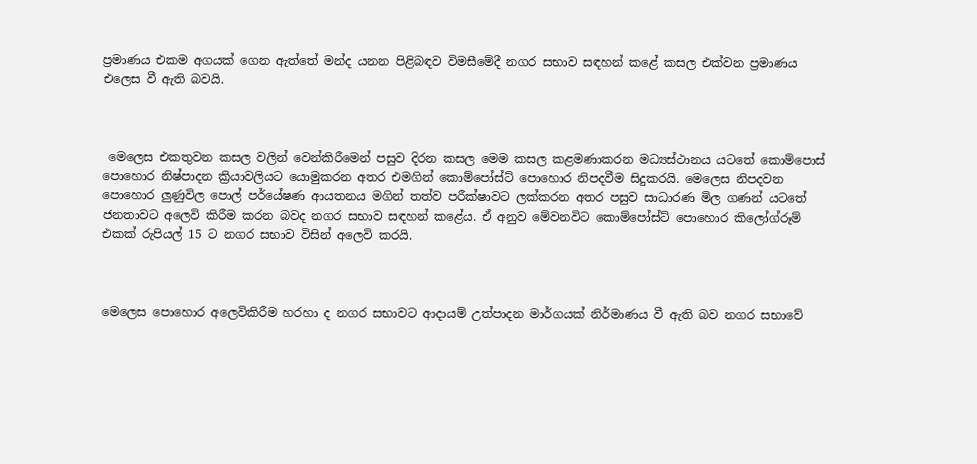ප්‍රමාණය එකම අගයක් ගෙන ඇත්තේ මන්ද යනන පිළිබඳව විමසීමේදී නගර සභාව සඳහන් කළේ කසල එක්වන ප්‍රමාණය එලෙස වී ඇති බවයි.



 මෙලෙස එකතුවන කසල වලින් වෙන්කිරීමෙන් පසුව දිරන කසල මෙම කසල කළමණාකරන මධ්‍යස්ථානය යටතේ කොම්පොස් පොහොර නිෂ්පාදන ක්‍රියාවලියට යොමුකරන අතර එමගින් කොම්පෝස්ට් පොහොර නිපදවීම සිදුකරයි. මෙලෙස නිපදවන පොහොර ලුණුවිල පොල් පර්යේෂණ ආයතනය මගින් තත්ව පරීක්ෂාවට ලක්කරන අතර පසුව සාධාරණ මිල ගණන් යටතේ ජනතාවට අලෙවි කිරීම කරන බවද නගර සභාව සඳහන් කළේය. ඒ අනුව මේවනවිට කොම්පෝස්ට් පොහොර කිලෝග්රූම් එකක් රුපියල් 15 ට නගර සභාව විසින් අලෙවි කරයි.



මෙලෙස පොහොර අලෙවිකිරීම හරහා ද නගර සභාවට ආදායම් උත්පාදන මාර්ගයක් නිර්මාණය වී ඇති බව නගර සභාවේ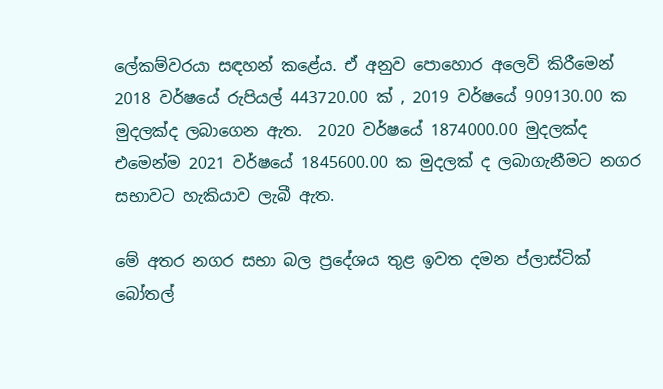ලේකම්වරයා සඳහන් කළේය. ඒ අනුව පොහොර අලෙවි කිරීමෙන් 2018 වර්ෂයේ රුපියල් 443720.00 ක් , 2019 වර්ෂයේ 909130.00 ක මුදලක්ද ලබාගෙන ඇත.  2020 වර්ෂයේ 1874000.00 මුදලක්ද එමෙන්ම 2021 වර්ෂයේ 1845600.00 ක මුදලක් ද ලබාගැනීමට නගර සභාවට හැකියාව ලැබී ඇත.

මේ අතර නගර සභා බල ප්‍රදේශය තුළ ඉවත දමන ප්ලාස්ටික් බෝතල්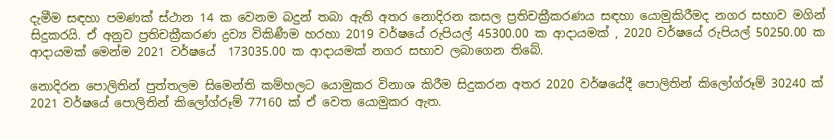දැමීම සඳහා පමණක් ස්ථාන 14 ක වෙනම බදුන් තබා ඇති අතර නොදිරන කසල ප්‍රතිචක්‍රීකරණය සඳහා යොමුකිරීමද නගර සභාව මගින් සිදුකරයි. ඒ අනුව ප්‍රතිචක්‍රීකරණ ද්‍රව්‍ය විකිණීම හරහා 2019 වර්ෂයේ රුපියල් 45300.00 ක ආදායමක් , 2020 වර්ෂයේ රුපියල් 50250.00 ක ආදායමක් මෙන්ම 2021 වර්ෂයේ  173035.00 ක ආදායමක් නගර සභාව ලබාගෙන තිබේ.

නොදිරන පොලිතින් පුත්තලම සිමෙන්ති කම්හලට යොමුකර විනාශ කිරීම සිදුකරන අතර 2020 වර්ෂයේදී පොලිතින් කිලෝග්රූම් 30240 ක් 2021 වර්ෂයේ පොලිතින් කිලෝග්රූම් 77160 ක් ඒ වෙත යොමුකර ඇත.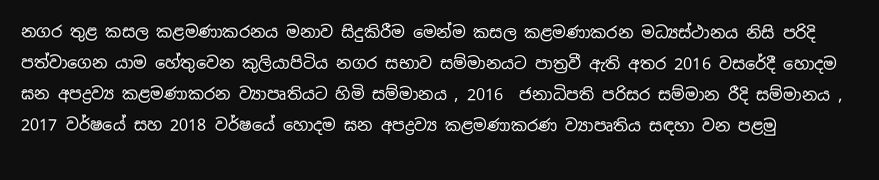නගර තුළ කසල කළමණාකරනය මනාව සිදුකිරීම මෙන්ම කසල කළමණාකරන මධ්‍යස්ථානය නිසි පරිදි පත්වාගෙන යාම හේතුවෙන කුලියාපිටිය නගර සභාව සම්මානයට පාත්‍රවී ඇති අතර 2016 වසරේදී හොදම ඝන අපද්‍රව්‍ය කළමණාකරන ව්‍යාපෘතියට හිමි සම්මානය , 2016  ජනාධිපති පරිසර සම්මාන රීදි සම්මානය ,  2017 වර්ෂයේ සහ 2018 වර්ෂයේ හොදම ඝන අපද්‍රව්‍ය කළමණාකරණ ව්‍යාපෘතිය සඳහා වන පළමු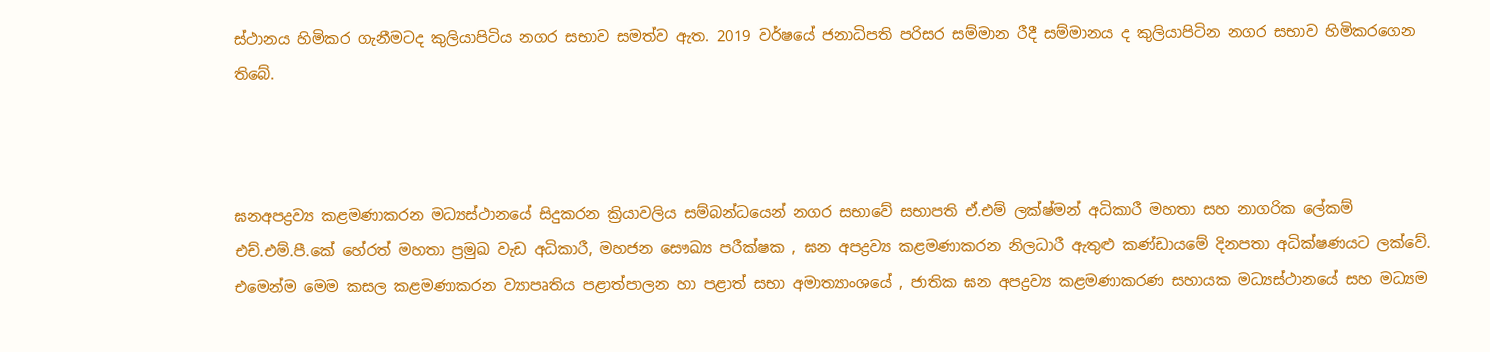ස්ථානය හිමිකර ගැනීමටද කුලියාපිටිය නගර සභාව සමත්ව ඇත. 2019 වර්ෂයේ ජනාධිපති පරිසර සම්මාන රීදී සම්මානය ද කුලියාපිටින නගර සභාව හිමිකරගෙන තිබේ.



ඝනඅපද්‍රව්‍ය කළමණාකරන මධ්‍යස්ථානයේ සිදුකරන ක්‍රියාවලිය සම්බන්ධයෙන් නගර සභාවේ සභාපති ඒ.එම් ලක්ෂ්මන් අධිකාරී මහතා සහ නාගරික ලේකම් එච්.එම්.පී.කේ හේරත් මහතා ප්‍රමුඛ වැඩ අධිකාරී, මහජන සෞඛ්‍ය පරීක්ෂක , ඝන අපද්‍රව්‍ය කළමණාකරන නිලධාරී ඇතුළු කණ්ඩායමේ දිනපතා අධික්ෂණයට ලක්වේ. එමෙන්ම මෙම කසල කළමණාකරන ව්‍යාපෘතිය පළාත්පාලන හා පළාත් සභා අමාත්‍යාංශයේ , ජාතික ඝන අපද්‍රව්‍ය කළමණාකරණ සහායක මධ්‍යස්ථානයේ සහ මධ්‍යම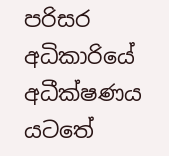පරිසර අධිකාරියේ අධීක්ෂණය යටතේ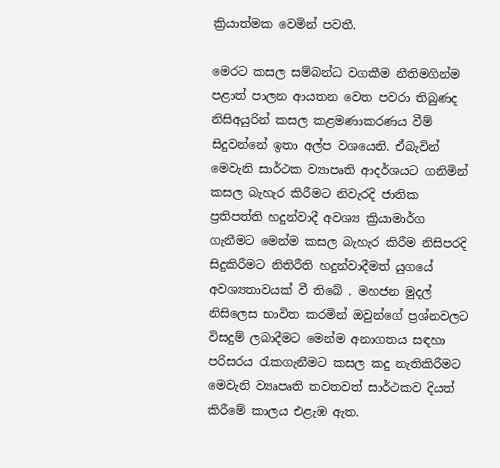ක්‍රියාත්මක වෙමින් පවතී.

මෙරට කසල සම්බන්ධ වගකීම නීතිමගින්ම පළාත් පාලන ආයතන වෙත පවරා තිබුණද නිසිඅයුරින් කසල කළමණාකරණය වීම් සිදුවන්නේ ඉතා අල්ප වශයෙනි. ඒබැවින් මෙවැනි සාර්ථක ව්‍යාපෘති ආදර්ශයට ගනිමින්  කසල බැහැර කිරීමට නිවැරදි ජාතික ප්‍රතිපත්ති හදුන්වාදී අවශ්‍ය ක්‍රියාමාර්ග ගැනීමට මෙන්ම කසල බැහැර කිරීම නිසිපරදි  සිදුකිරීමට නිතිරීති හදුන්වාදීමත් යුගයේ අවශ්‍යතාවයක් වී තිබේ . මහජන මුදල් නිසිලෙස භාවිත කරමින් ඔවුන්ගේ ප්‍රශ්නවලට විසදුම් ලබාදීමට මෙන්ම අනාගතය සඳහා පරිසරය රැකගැනීමට කසල කදු නැතිකිරීමට මෙවැනි ව්‍යෘපෘති තවතවත් සාර්ථකව දියත් කිරීමේ කාලය එළැඹ ඇත.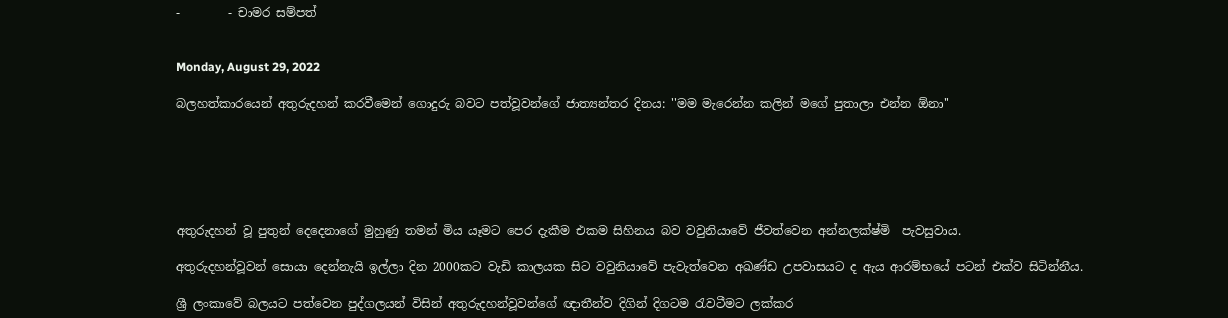-        - චාමර සම්පත්


Monday, August 29, 2022

බලහත්කාරයෙන් අතුරුදහන් කරවීමෙන් ගොදුරු බවට පත්වූවන්ගේ ජාත්‍යන්තර දිනය: ''මම මැරෙන්න කලින් මගේ පුතාලා එන්න ඕනා''






අතුරුදහන් වූ පුතුන් දෙදෙනාගේ මුහුණු තමන් මිය යෑමට පෙර දැකීම එකම සිහිනය බව වවුනියාවේ ජීවත්වෙන අන්නලක්ෂ්මි  පැවසුවාය.

අතුරුදහන්වූවන් සොයා දෙන්නැයි ඉල්ලා දින 2000කට වැඩි කාලයක සිට වවුනියාවේ පැවැත්වෙන අඛණ්ඩ උපවාසයට ද ඇය ආරම්භයේ පටන් එක්ව සිටින්නීය.

ශ්‍රී ලංකාවේ බලයට පත්වෙන පුද්ගලයන් විසින් අතුරුදහන්වූවන්ගේ ඥාතීන්ව දිගින් දිගටම රැවටීමට ලක්කර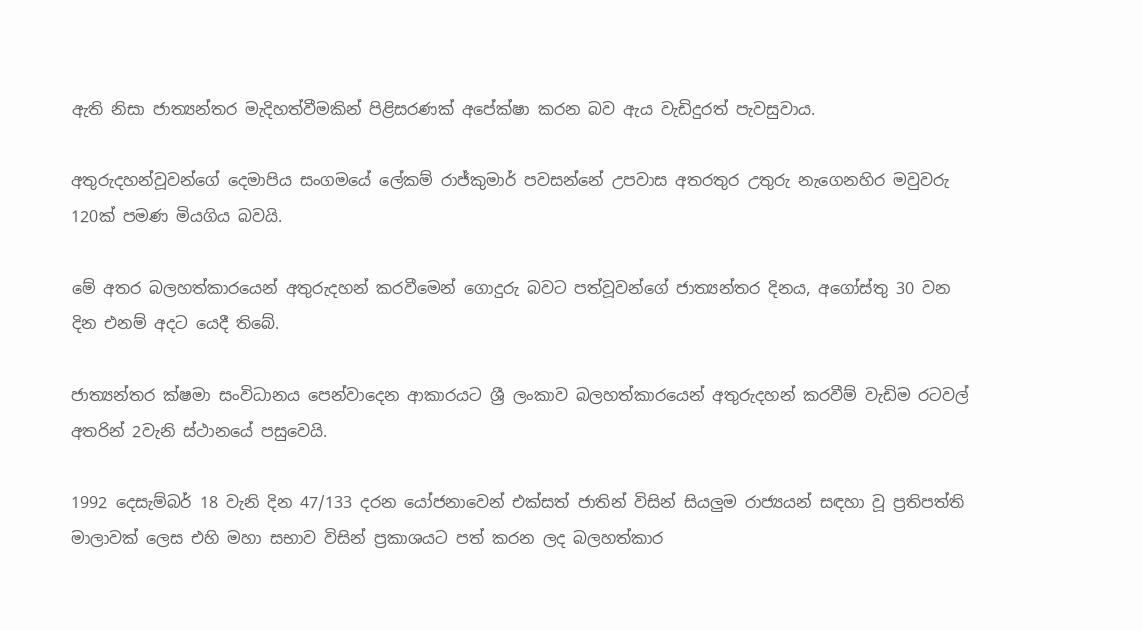ඇති නිසා ජාත්‍යන්තර මැදිහත්වීමකින් පිළිසරණක් අපේක්ෂා කරන බව ඇය වැඩිදුරත් පැවසුවාය.

අතුරුදහන්වූවන්ගේ දෙමාපිය සංගමයේ ලේකම් රාජ්කුමාර් පවසන්නේ උපවාස අතරතුර උතුරු නැගෙනහිර මවුවරු 120ක් පමණ මියගිය බවයි.

මේ අතර බලහත්කාරයෙන් අතුරුදහන් කරවීමෙන් ගොදුරු බවට පත්වූවන්ගේ ජාත්‍යන්තර දිනය, අගෝස්තු 30 වන දින එනම් අදට යෙදී තිබේ.

ජාත්‍යන්තර ක්ෂමා සංවිධානය පෙන්වාදෙන ආකාරයට ශ්‍රී ලංකාව බලහත්කාරයෙන් අතුරුදහන් කරවීම් වැඩිම රටවල් අතරින් 2වැනි ස්ථානයේ පසුවෙයි.

1992 දෙසැම්බර් 18 වැනි දින 47/133 දරන යෝජනාවෙන් එක්සත් ජාතින් විසින් සියලුම රාජ්‍යයන් සඳහා වූ ප්‍රතිපත්ති මාලාවක් ලෙස එහි මහා සභාව විසින් ප්‍රකාශයට පත් කරන ලද බලහත්කාර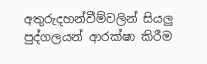අතුරුදහන්වීම්වලින් සියලු පුද්ගලයන් ආරක්ෂා කිරීම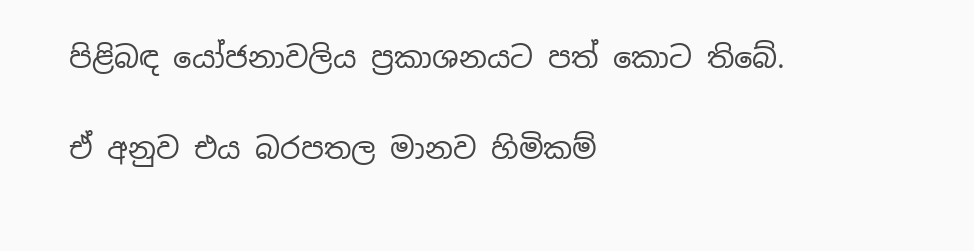පිළිබඳ යෝජනාවලිය ප්‍රකාශනයට පත් කොට තිබේ.

ඒ අනුව එය බරපතල මානව හිමිකම්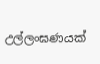උල්ලංඝණයක්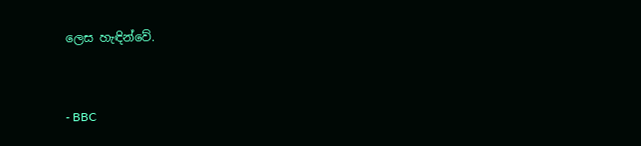ලෙස හැඳින්වේ.


- BBC